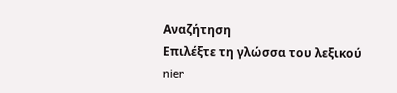Αναζήτηση
Επιλέξτε τη γλώσσα του λεξικού
nier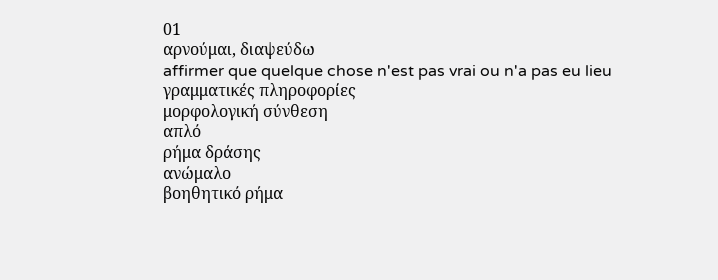01
αρνούμαι, διαψεύδω
affirmer que quelque chose n'est pas vrai ou n'a pas eu lieu
γραμματικές πληροφορίες
μορφολογική σύνθεση
απλό
ρήμα δράσης
ανώμαλο
βοηθητικό ρήμα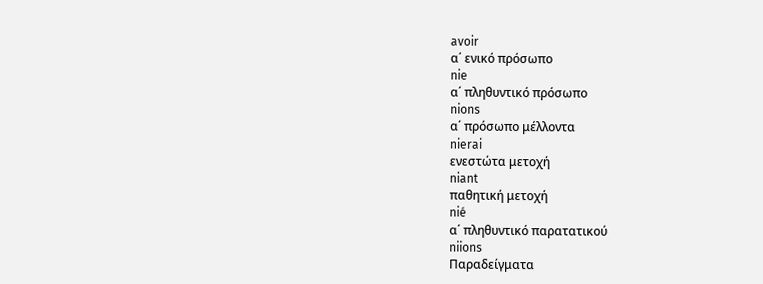avoir
α΄ ενικό πρόσωπο
nie
α΄ πληθυντικό πρόσωπο
nions
α΄ πρόσωπο μέλλοντα
nierai
ενεστώτα μετοχή
niant
παθητική μετοχή
nié
α΄ πληθυντικό παρατατικού
niions
Παραδείγματα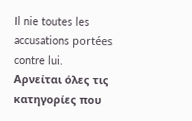Il nie toutes les accusations portées contre lui.
Αρνείται όλες τις κατηγορίες που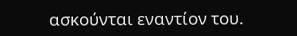ασκούνται εναντίον του.